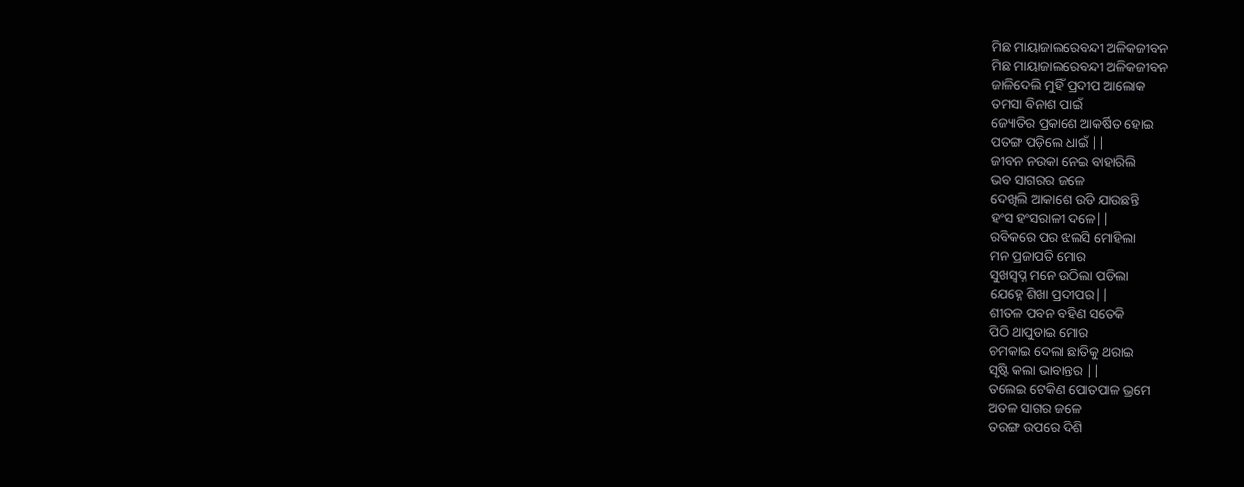ମିଛ ମାୟାଜାଲରେବନ୍ଦୀ ଅଳିକଜୀବନ
ମିଛ ମାୟାଜାଲରେବନ୍ଦୀ ଅଳିକଜୀବନ
ଜାଳିଦେଲି ମୁହିଁ ପ୍ରଦୀପ ଆଲୋକ
ତମସା ବିନାଶ ପାଇଁ
ଜ୍ୟୋତିର ପ୍ରକାଶେ ଆକର୍ଷିତ ହୋଇ
ପତଙ୍ଗ ପଡ଼ିଲେ ଧାଇଁ ||
ଜୀବନ ନଉକା ନେଇ ବାହାରିଲି
ଭବ ସାଗରର ଜଳେ
ଦେଖିଲି ଆକାଶେ ଉଡି ଯାଉଛନ୍ତି
ହଂସ ହଂସରାଳୀ ଦଳେ||
ରବିକରେ ପର ଝଲସି ମୋହିଲା
ମନ ପ୍ରଜାପତି ମୋର
ସୁଖସ୍ବପ୍ନ ମନେ ଉଠିଲା ପଡିଲା
ଯେହ୍ନେ ଶିଖା ପ୍ରଦୀପର||
ଶୀତଳ ପବନ ବହିଣ ସତେକି
ପିଠି ଥାପୁଡାଇ ମୋର
ଚମକାଇ ଦେଲା ଛାତିକୁ ଥରାଇ
ସୃଷ୍ଟି କଲା ଭାବାନ୍ତର ||
ତଲେଇ ଟେକିଣ ପୋତପାଳ ଭ୍ରମେ
ଅତଳ ସାଗର ଜଳେ
ତରଙ୍ଗ ଉପରେ ଦିଶି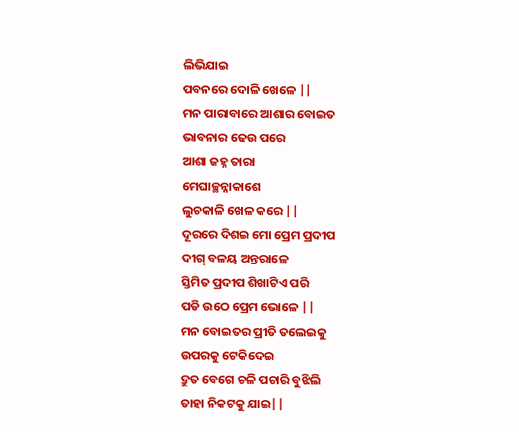ଲିଭିଯାଇ
ପବନରେ ଦୋଳି ଖେଳେ ||
ମନ ପାରାବାରେ ଆଶାର ବୋଇତ
ଭାବନାର ଢେଉ ପରେ
ଆଶା ଜହ୍ନ ତାରା
ମେଘାଚ୍ଛନ୍ନାକାଶେ
ଲୁଚକାଳି ଖେଳ କରେ ||
ଦୂରରେ ଦିଶଇ ମୋ ପ୍ରେମ ପ୍ରଦୀପ
ଦୀଗ୍ ବଳୟ ଅନ୍ତରାଳେ
ସ୍ତିମିତ ପ୍ରଦୀପ ଶିଖାଟିଏ ପରି
ପଡି ଉଠେ ପ୍ରେମ ଭୋଳେ ||
ମନ ବୋଇତର ପ୍ରୀତି ତଲେଇକୁ
ଉପରକୁ ଟେକିଦେଇ
ଦ୍ରୁତ ବେଗେ ଚଳି ପଚାରି ବୁଝିଲି
ତାହା ନିକଟକୁ ଯାଇ||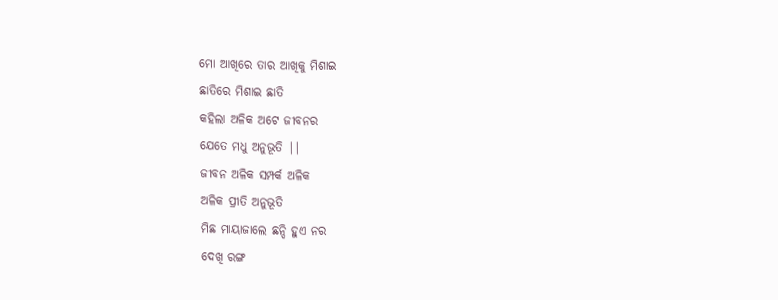ମୋ ଆଖିରେ ତାର ଆଖିକୁ ମିଶାଇ
ଛାତିରେ ମିଶାଇ ଛାତି
କହିଲା ଅଳିକ ଅଟେ ଜୀବନର
ଯେତେ ମଧୁ ଅନୁଭୂତି ||
ଜୀବନ ଅଳିକ ସମ୍ପର୍କ ଅଳିକ
ଅଳିକ ପ୍ରୀତି ଅନୁଭୂତି
ମିଛ ମାୟାଜାଲେ ଛନ୍ଦି ହୁଏ ନର
ଦେଖି ରଙ୍ଗ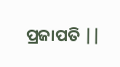ପ୍ରଜାପତି ||